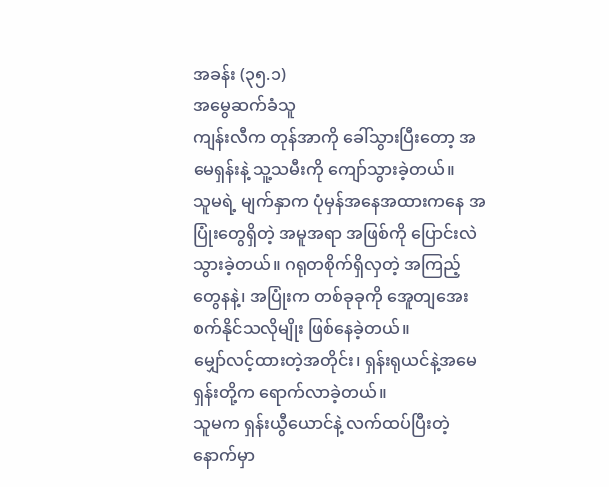အခန်း (၃၅.၁)
အမွေဆက်ခံသူ
ကျန်းလီက တုန်အာကို ခေါ်သွားပြီးတော့ အမေရှန်းနဲ့ သူ့သမီးကို ကျော်သွားခဲ့တယ်။
သူမရဲ့ မျက်နှာက ပုံမှန်အနေအထားကနေ အပြုံးတွေရှိတဲ့ အမူအရာ အဖြစ်ကို ပြောင်းလဲသွားခဲ့တယ်။ ဂရုတစိုက်ရှိလှတဲ့ အကြည့်တွေနနဲ့၊ အပြုံးက တစ်ခုခုကို အေူတျအေးစက်နိုင်သလိုမျိုး ဖြစ်နေခဲ့တယ်။
မျှော်လင့်ထားတဲ့အတိုင်း၊ ရှန်းရုယင်နဲ့အမေရှန်းတို့က ရောက်လာခဲ့တယ်။
သူမက ရှန်းယွီယောင်နဲ့ လက်ထပ်ပြီးတဲ့နောက်မှာ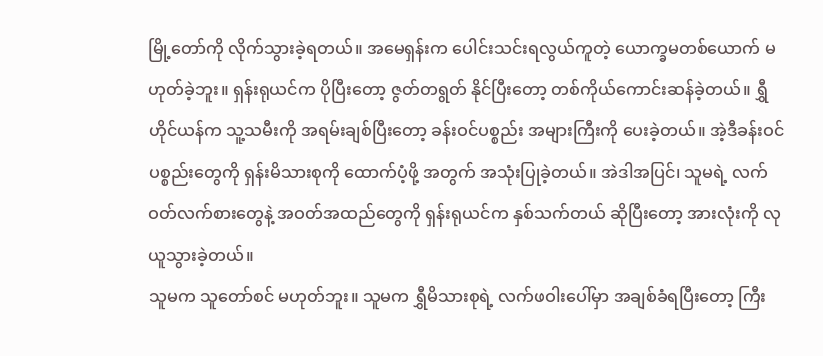မြို့တော်ကို လိုက်သွားခဲ့ရတယ်။ အမေရှန်းက ပေါင်းသင်းရလွယ်ကူတဲ့ ယောက္ခမတစ်ယောက် မဟုတ်ခဲ့ဘူး။ ရှန်းရုယင်က ပိုပြီးတော့ ဇွတ်တရွတ် နိုင်ပြီးတော့ တစ်ကိုယ်ကောင်းဆန်ခဲ့တယ်။ ရွှီဟိုင်ယန်က သူ့သမီးကို အရမ်းချစ်ပြီးတော့ ခန်းဝင်ပစ္စည်း အများကြီးကို ပေးခဲ့တယ်။ အဲ့ဒီခန်းဝင် ပစ္စည်းတွေကို ရှန်းမိသားစုကို ထောက်ပံ့ဖို့ အတွက် အသုံးပြုခဲ့တယ်။ အဲဒါအပြင်၊ သူမရဲ့ လက်ဝတ်လက်စားတွေနဲ့ အဝတ်အထည်တွေကို ရှန်းရုယင်က နှစ်သက်တယ် ဆိုပြီးတော့ အားလုံးကို လုယူသွားခဲ့တယ်။
သူမက သူတော်စင် မဟုတ်ဘူး။ သူမက ရွှီမိသားစုရဲ့ လက်ဖဝါးပေါ်မှာ အချစ်ခံရပြီးတော့ ကြီး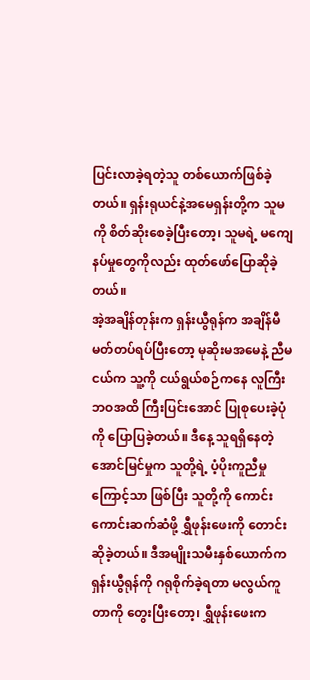ပြင်းလာခဲ့ရတဲ့သူ တစ်ယောက်ဖြစ်ခဲ့တယ်။ ရှန်းရုယင်နဲ့အမေရှန်းတို့က သူမကို စိတ်ဆိုးစေခဲ့ပြီးတော့၊ သူမရဲ့ မကျေနပ်မှုတွေကိုလည်း ထုတ်ဖော်ပြောဆိုခဲ့တယ်။
အဲ့အချိန်တုန်းက ရှန်းယွီရုန်က အချိန်မီ မတ်တပ်ရပ်ပြီးတော့ မုဆိုးမအမေနဲ့ ညီမငယ်က သူ့ကို ငယ်ရွယ်စဉ်ကနေ လူကြီးဘဝအထိ ကြီးပြင်းအောင် ပြုစုပေးခဲ့ပုံကို ပြောပြခဲ့တယ်။ ဒီနေ့ သူရရှိနေတဲ့ အောင်မြင်မှုက သူတို့ရဲ့ ပံ့ပိုးကူညီမှုကြောင့်သာ ဖြစ်ပြီး သူတို့ကို ကောင်းကောင်းဆက်ဆံဖို့ ရွှီဖုန်းဖေးကို တောင်းဆိုခဲ့တယ်။ ဒီအမျိုးသမီးနှစ်ယောက်က ရှန်းယွီရုန်ကို ဂရုစိုက်ခဲ့ရတာ မလွယ်ကူတာကို တွေးပြီးတော့၊ ရွှီဖုန်းဖေးက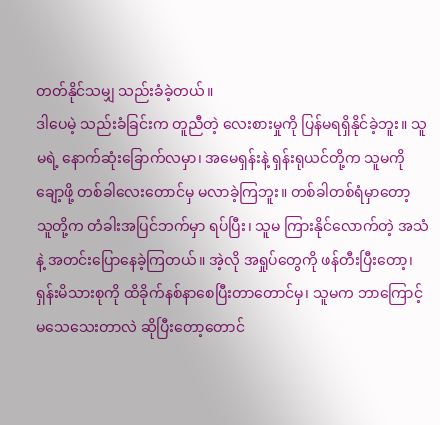တတ်နိုင်သမျှ သည်းခံခဲ့တယ်။
ဒါပေမဲ့ သည်းခံခြင်းက တူညီတဲ့ လေးစားမှုကို ပြန်မရရှိနိုင်ခဲ့ဘူး။ သူမရဲ့ နောက်ဆုံးခြောက်လမှာ၊ အမေရှန်းနဲ့ ရှန်းရုယင်တို့က သူမကို ချော့ဖို့ တစ်ခါလေးတောင်မှ မလာခဲ့ကြဘူး။ တစ်ခါတစ်ရံမှာတော့ သူတို့က တံခါးအပြင်ဘက်မှာ ရပ်ပြီး၊ သူမ ကြားနိုင်လောက်တဲ့ အသံနဲ့ အတင်းပြောနေခဲ့ကြတယ်။ အဲ့လို အရှုပ်တွေကို ဖန်တီးပြီးတော့၊ ရှန်းမိသားစုကို ထိခိုက်နစ်နာစေပြီးတာတောင်မှ၊ သူမက ဘာကြောင့် မသေသေးတာလဲ ဆိုပြီးတော့တောင်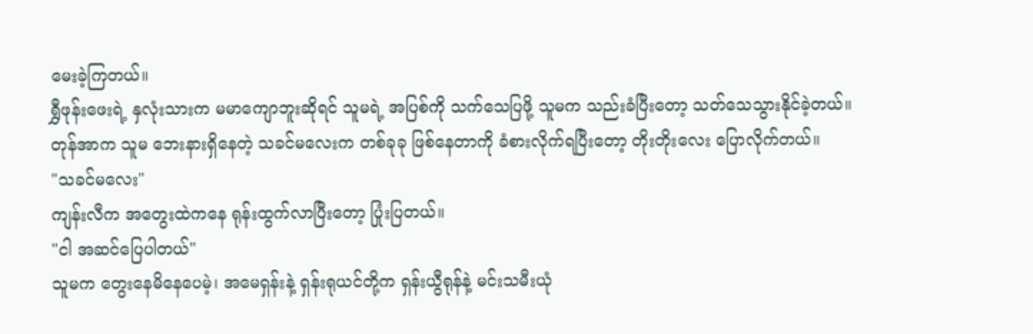မေးခဲ့ကြတယ်။
ရွှီဖုန်းဖေးရဲ့ နှလုံးသားက မမာကျောဘူးဆိုရင် သူမရဲ့ အပြစ်ကို သက်သေပြဖို့ သူမက သည်းခံပြီးတော့ သတ်သေသွားနိုင်ခဲ့တယ်။
တုန်အာက သူမ ဘေးနားရှိနေတဲ့ သခင်မလေးက တစ်ခုခု ဖြစ်နေတာကို ခံစားလိုက်ရပြီးတော့ တိုးတိုးလေး ပြောလိုက်တယ်။
"သခင်မလေး"
ကျန်းလီက အတွေးထဲကနေ ရုန်းထွက်လာပြီးတော့ ပြုံးပြတယ်။
"ငါ အဆင်ပြေပါတယ်"
သူမက တွေးနေမိနေပေမဲ့၊ အမေရှန်းနဲ့ ရှန်းရုယင်တို့က ရှန်းယွီရုန်နဲ့ မင်းသမီးယုံ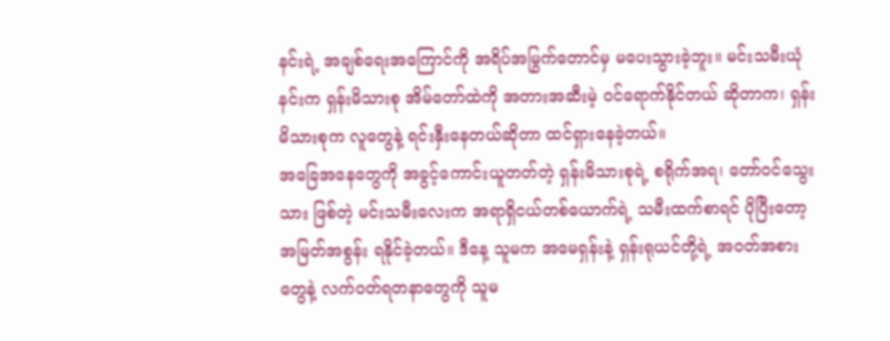နင်းရဲ့ အချစ်ရေးအကြောင်ကို အရိပ်အမြွက်တောင်မှ မပေးသွားခဲ့ဘူး။ မင်းသမီးယုံနင်းက ရှန်းမိသားစု အိမ်တော်ထဲကို အတားအဆီးမဲ့ ဝင်ရောက်နိုင်တယ် ဆိုတာက၊ ရှန်းမိသားစုက လူတွေနဲ့ ရင်းနှီးနေတယ်ဆိုတာ ထင်ရှားနေခဲ့တယ်။
အခြေအနေတွေကို အခွင့်ကောင်းယူတတ်တဲ့ ရှန်းမိသားစုရဲ့ စရိုက်အရ၊ တော်ဝင်သွေးသား ဖြစ်တဲ့ မင်းသမီးလေးက အရာရှိငယ်တစ်ယောက်ရဲ့ သမီးထက်စာရင် ပိုပြီးတော့ အမြတ်အစွန်း ရနိုင်ခဲ့တယ်။ ဒီနေ့ သူမက အမေရှန်းနဲ့ ရှန်းရုယင်တို့ရဲ့ အဝတ်အစားတွေနဲ့ လက်ဝတ်ရတနာတွေကို သူမ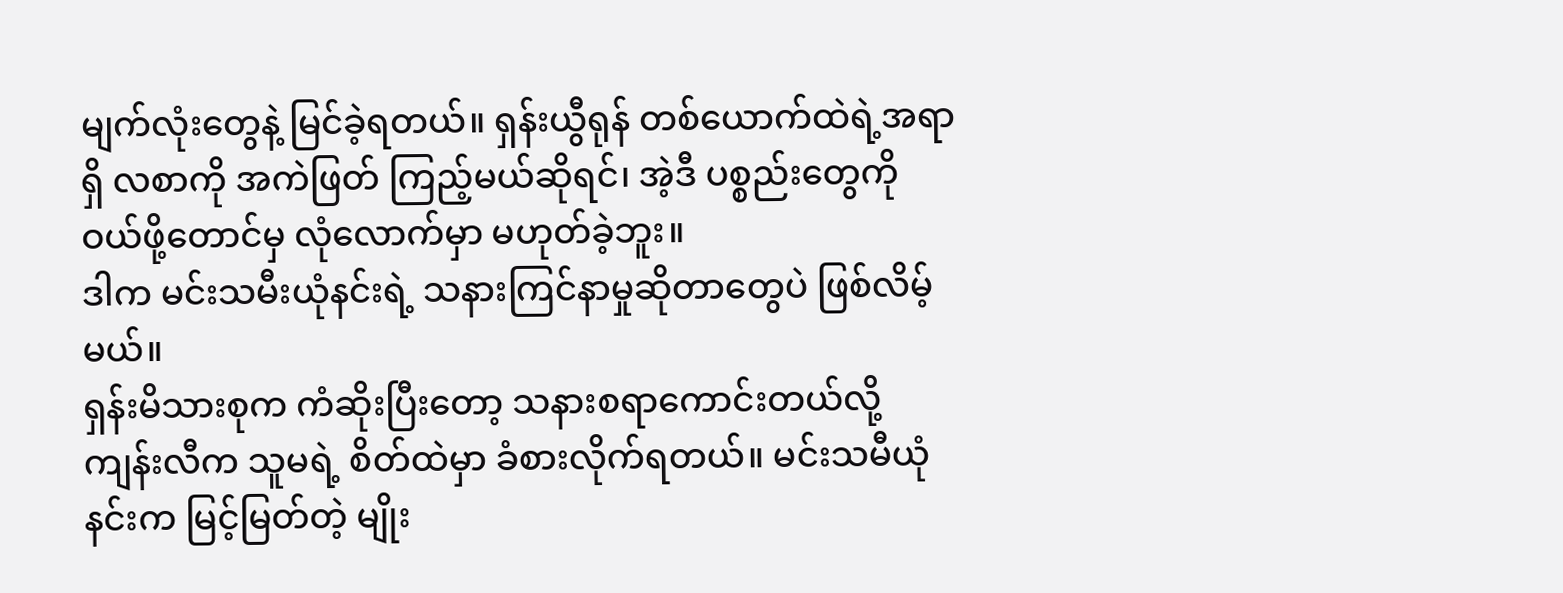မျက်လုံးတွေနဲ့ မြင်ခဲ့ရတယ်။ ရှန်းယွီရုန် တစ်ယောက်ထဲရဲ့အရာရှိ လစာကို အကဲဖြတ် ကြည့်မယ်ဆိုရင်၊ အဲ့ဒီ ပစ္စည်းတွေကို ဝယ်ဖို့တောင်မှ လုံလောက်မှာ မဟုတ်ခဲ့ဘူး။
ဒါက မင်းသမီးယုံနင်းရဲ့ သနားကြင်နာမှုဆိုတာတွေပဲ ဖြစ်လိမ့်မယ်။
ရှန်းမိသားစုက ကံဆိုးပြီးတော့ သနားစရာကောင်းတယ်လို့ ကျန်းလီက သူမရဲ့ စိတ်ထဲမှာ ခံစားလိုက်ရတယ်။ မင်းသမီယုံနင်းက မြင့်မြတ်တဲ့ မျိုး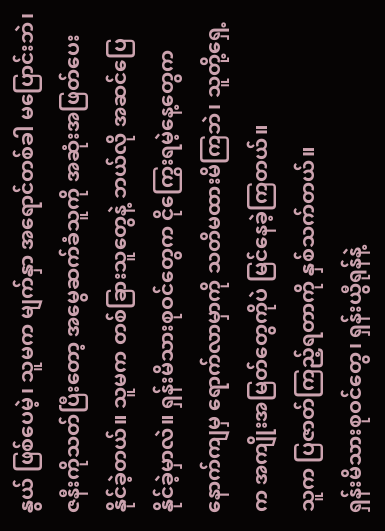နွယ် ဖြစ်ပေမဲ့၊ သူမက မျက်နှာ အရောင်တစ်ခါ မပြောင်းဘဲ၊ ဇနီးကိုသတ်ပြီးတော့ အမွေဆက်ခံသူကို အဆုံးအဖြတ်ပေးနိုင်ခဲ့တယ်။ သူမက တစ်ခြားသူတွေနဲ့ ဘယ်လို အဆင်ပြေနိုင်ခဲ့မှာလဲ။ ရှန်းမိသားစုဝင်တွေက ငိုကြွေးရမဲ့နေ့တွေက နောက်ကျမှ ရောက်လာမှာကို သတိမထားမိကြဘဲ၊ သူတို့ရှေ့က အကျိုးအမြတ်တွေကိုပဲ မြင်နေခဲ့ကြတယ်။
သူက ပြဇာတ်ကြည့်ရတာကို နှစ်သက်တယ်။
ရှန်းမိသားစုဝင်တွေ၊ ရှန်းယွီရုန်နဲ့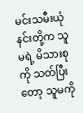မင်းသမီးယုံနင်းတို့က သူမရဲ့ မိသားစုကို သတ်ပြီးတော့ သူမကို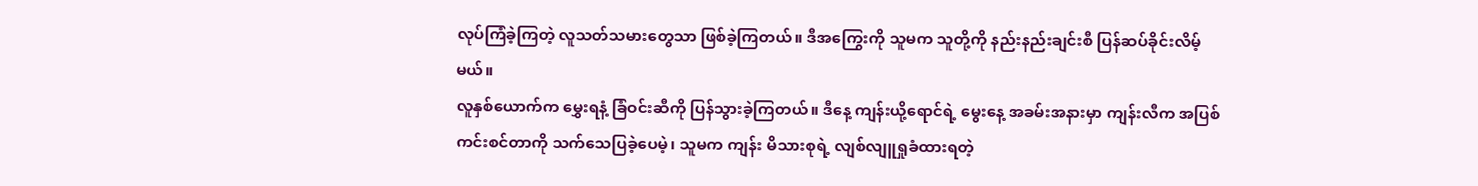လုပ်ကြံခဲ့ကြတဲ့ လူသတ်သမားတွေသာ ဖြစ်ခဲ့ကြတယ်။ ဒီအကြွေးကို သူမက သူတို့ကို နည်းနည်းချင်းစီ ပြန်ဆပ်ခိုင်းလိမ့်မယ်။
လူနှစ်ယောက်က မွှေးရနံ့ ခြံဝင်းဆီကို ပြန်သွားခဲ့ကြတယ်။ ဒီနေ့ ကျန်းယို့ရောင်ရဲ့ မွေးနေ့ အခမ်းအနားမှာ ကျန်းလီက အပြစ်ကင်းစင်တာကို သက်သေပြခဲ့ပေမဲ့၊ သူမက ကျန်း မိသားစုရဲ့ လျစ်လျူရှုခံထားရတဲ့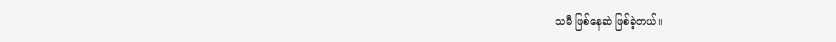သမီ ဖြစ်နေဆဲ ဖြစ်ခဲ့တယ်။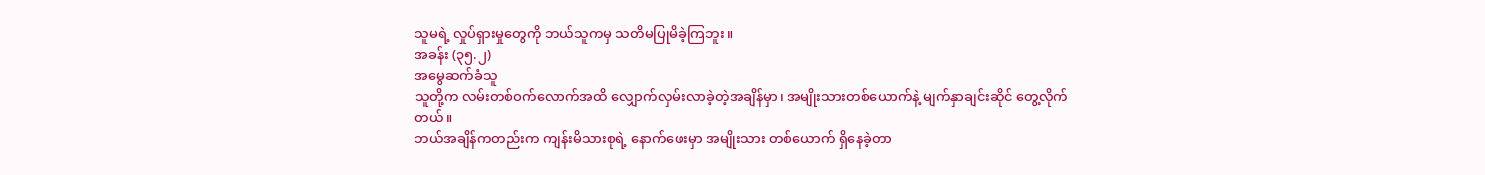သူမရဲ့ လှုပ်ရှားမှုတွေကို ဘယ်သူကမှ သတိမပြုမိခဲ့ကြဘူး။
အခန်း (၃၅.၂)
အမွေဆက်ခံသူ
သူတို့က လမ်းတစ်ဝက်လောက်အထိ လျှောက်လှမ်းလာခဲ့တဲ့အချိန်မှာ၊ အမျိုးသားတစ်ယောက်နဲ့ မျက်နှာချင်းဆိုင် တွေ့လိုက်တယ်။
ဘယ်အချိန်ကတည်းက ကျန်းမိသားစုရဲ့ နောက်ဖေးမှာ အမျိုးသား တစ်ယောက် ရှိနေခဲ့တာ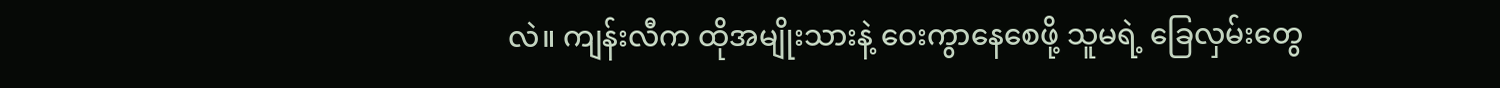လဲ။ ကျန်းလီက ထိုအမျိုးသားနဲ့ ဝေးကွာနေစေဖို့ သူမရဲ့ ခြေလှမ်းတွေ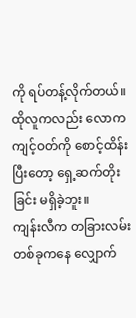ကို ရပ်တန့်လိုက်တယ်။ ထိုလူကလည်း လောကကျင့်ဝတ်ကို စောင့်ထိန်းပြီးတော့ ရှေ့ဆက်တိုးခြင်း မရှိခဲ့ဘူး။
ကျန်းလီက တခြားလမ်း တစ်ခုကနေ လျှောက်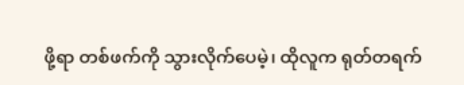ဖို့ရာ တစ်ဖက်ကို သွားလိုက်ပေမဲ့၊ ထိုလူက ရုတ်တရက်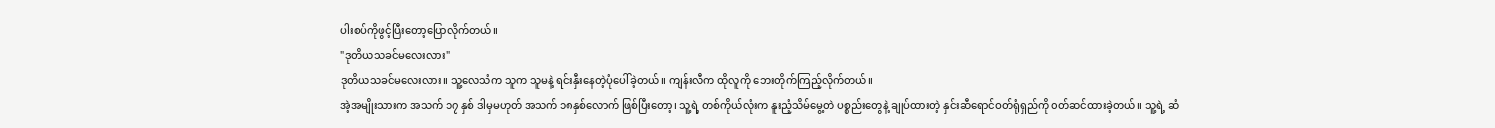ပါးစပ်ကိုဖွင့်ပြီးတော့ပြောလိုက်တယ်။
"ဒုတိယသခင်မလေးလား"
ဒုတိယသခင်မလေးလား။ သူ့လေသံက သူက သူမနဲ့ ရင်းနှီးနေတဲ့ပုံပေါ်ခဲ့တယ်။ ကျန်းလီက ထိုလူကို ဘေးတိုက်ကြည့်လိုက်တယ်။
အဲ့အမျိုးသားက အသက် ၁၇ နှစ် ဒါမှမဟုတ် အသက် ၁၈နှစ်လောက် ဖြစ်ပြီးတော့၊ သူ့ရဲ့ တစ်ကိုယ်လုံးက နူးညံ့သိမ်မွေ့တဲ ပစ္စည်းတွေနဲ့ ချုပ်ထားတဲ့ နှင်းဆီရောင်ဝတ်ရုံရှည်ကို ၀တ်ဆင်ထားခဲ့တယ်။ သူ့ရဲ့ ဆံ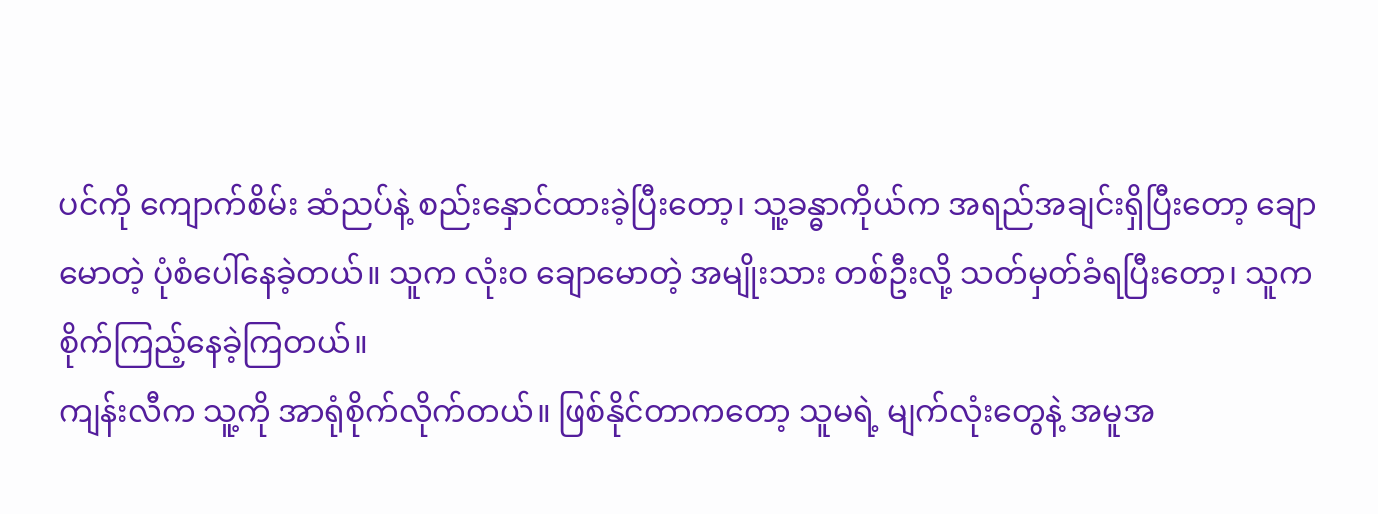ပင်ကို ကျောက်စိမ်း ဆံညပ်နဲ့ စည်းနှောင်ထားခဲ့ပြီးတော့၊ သူ့ခန္ဓာကိုယ်က အရည်အချင်းရှိပြီးတော့ ချောမောတဲ့ ပုံစံပေါ်နေခဲ့တယ်။ သူက လုံးဝ ချောမောတဲ့ အမျိုးသား တစ်ဦးလို့ သတ်မှတ်ခံရပြီးတော့၊ သူက စိုက်ကြည့်နေခဲ့ကြတယ်။
ကျန်းလီက သူ့ကို အာရုံစိုက်လိုက်တယ်။ ဖြစ်နိုင်တာကတော့ သူမရဲ့ မျက်လုံးတွေနဲ့ အမူအ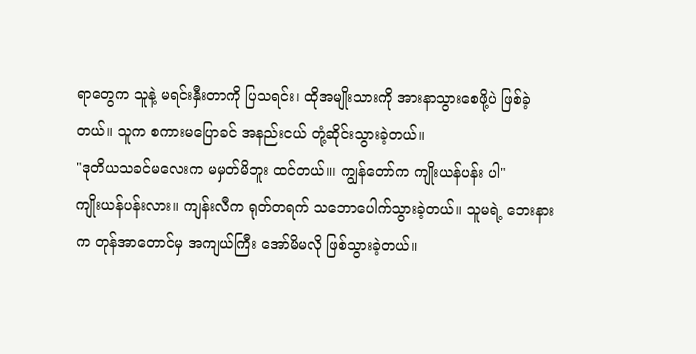ရာတွေက သူနဲ့ မရင်းနှီးတာကို ပြသရင်း၊ ထိုအမျိုးသားကို အားနာသွားစေဖို့ပဲ ဖြစ်ခဲ့တယ်။ သူက စကားမပြောခင် အနည်းငယ် တုံ့ဆိုင်းသွားခဲ့တယ်။
"ဒုတိယသခင်မလေးက မမှတ်မိဘူး ထင်တယ်။၊ ကျွန်တော်က ကျိုးယန်ပန်း ပါ"
ကျိုးယန်ပန်းလား။ ကျန်းလီက ရုတ်တရက် သဘောပေါက်သွားခဲ့တယ်။ သူမရဲ့ ဘေးနားက တုန်အာတောင်မှ အကျယ်ကြီး အော်မိမလို ဖြစ်သွားခဲ့တယ်။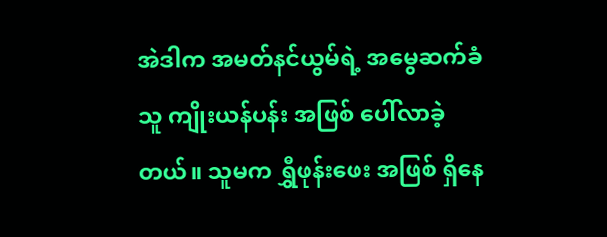အဲဒါက အမတ်နင်ယွမ်ရဲ့ အမွေဆက်ခံသူ ကျိုးယန်ပန်း အဖြစ် ပေါ်လာခဲ့တယ်။ သူမက ရွှီဖုန်းဖေး အဖြစ် ရှိနေ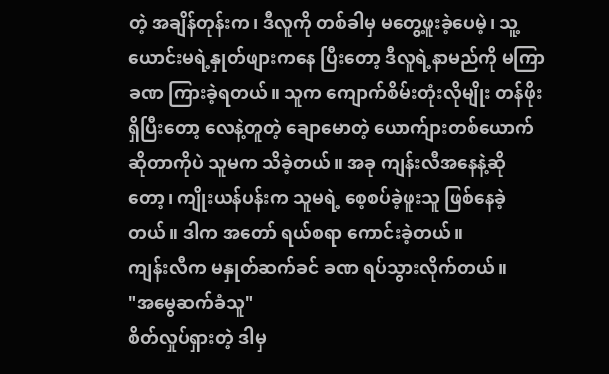တဲ့ အချိန်တုန်းက၊ ဒီလူကို တစ်ခါမှ မတွေ့ဖူးခဲ့ပေမဲ့၊ သူ့ယောင်းမရဲ့နှုတ်ဖျားကနေ ပြီးတော့ ဒီလူရဲ့နာမည်ကို မကြာခဏ ကြားခဲ့ရတယ်။ သူက ကျောက်စိမ်းတုံးလိုမျိုး တန်ဖိုးရှိပြီးတော့ လေနဲ့တူတဲ့ ချောမောတဲ့ ယောက်ျားတစ်ယောက်ဆိုတာကိုပဲ သူမက သိခဲ့တယ်။ အခု ကျန်းလီအနေနဲ့ဆိုတော့၊ ကျိုးယန်ပန်းက သူမရဲ့ စေ့စပ်ခဲ့ဖူးသူ ဖြစ်နေခဲ့တယ်။ ဒါက အတော် ရယ်စရာ ကောင်းခဲ့တယ်။
ကျန်းလီက မနှုတ်ဆက်ခင် ခဏ ရပ်သွားလိုက်တယ်။
"အမွေဆက်ခံသူ"
စိတ်လှုပ်ရှားတဲ့ ဒါမှ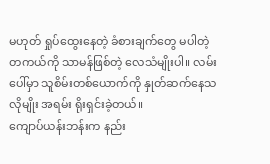မဟုတ် ရှုပ်ထွေးနေတဲ့ ခံစားချက်တွေ မပါတဲ့ တကယ်ကို သာမန်ဖြစ်တဲ့ လေသံမျိုးပါ။ လမ်းပေါ်မှာ သူစိမ်းတစ်ယောက်ကို နှုတ်ဆက်နေသလိုမျိုး အရမ်း ရိုးရှင်းခဲ့တယ်။
ကျောပ်ယန်းဘန်းက နည်း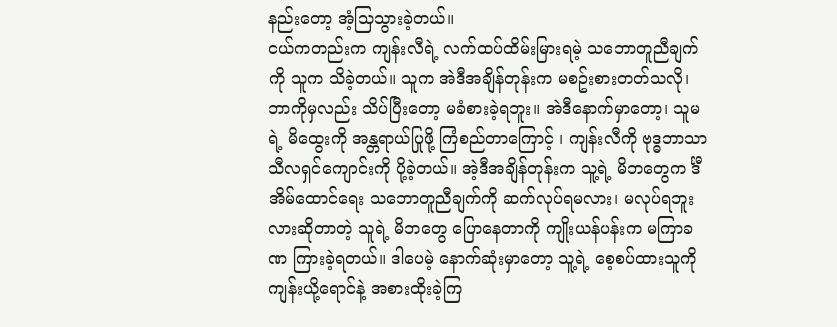နည်းတော့ အံ့သြသွားခဲ့တယ်။
ငယ်ကတည်းက ကျန်းလီရဲ့ လက်ထပ်ထိမ်းမြားရမဲ့ သဘောတူညီချက်ကို သူက သိခဲ့တယ်။ သူက အဲဒီအချိန်တုန်းက မစဥ်းစားတတ်သလို၊ ဘာကိုမှလည်း သိပ်ပြီးတော့ မခံစားခဲ့ရဘူး။ အဲဒီနောက်မှာတော့၊ သူမရဲ့ မိထွေးကို အန္တရာယ်ပြုဖို့ ကြံစည်တာကြောင့် ၊ ကျန်းလီကို ဗုဒ္ဓဘာသာ သီလရှင်ကျောင်းကို ပို့ခဲ့တယ်။ အဲ့ဒီအချိန်တုန်းက သူ့ရဲ့ မိဘတွေက င်္ဒီအိမ်ထောင်ရေး သဘောတူညီချက်ကို ဆက်လုပ်ရမလား၊ မလုပ်ရဘူးလားဆိုတာတဲ့ သူရဲ့ မိဘတွေ ပြောနေတာကို ကျိုးယန်ပန်းက မကြာခဏ ကြားခဲ့ရတယ်။ ဒါပေမဲ့ နောက်ဆုံးမှာတော့ သူ့ရဲ့ စေ့စပ်ထားသူကို ကျန်းယို့ရောင်နဲ့ အစားထိုးခဲ့ကြ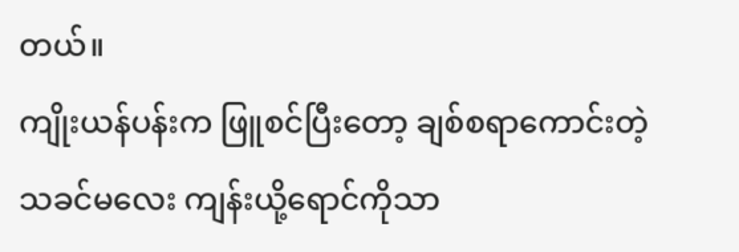တယ်။
ကျိုးယန်ပန်းက ဖြူစင်ပြီးတော့ ချစ်စရာကောင်းတဲ့ သခင်မလေး ကျန်းယို့ရောင်ကိုသာ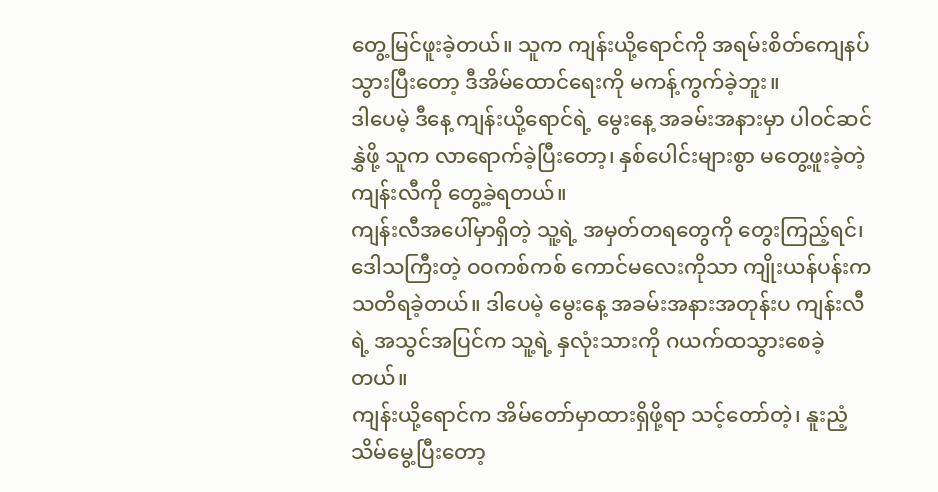တွေ့မြင်ဖူးခဲ့တယ်။ သူက ကျန်းယို့ရောင်ကို အရမ်းစိတ်ကျေနပ်သွားပြီးတော့ ဒီအိမ်ထောင်ရေးကို မကန့်ကွက်ခဲ့ဘူး။
ဒါပေမဲ့ ဒီနေ့ ကျန်းယို့ရောင်ရဲ့ မွေးနေ့ အခမ်းအနားမှာ ပါဝင်ဆင်နွှဲဖို့ သူက လာရောက်ခဲ့ပြီးတော့၊ နှစ်ပေါင်းများစွာ မတွေ့ဖူးခဲ့တဲ့ ကျန်းလီကို တွေ့ခဲ့ရတယ်။
ကျန်းလီအပေါ်မှာရှိတဲ့ သူ့ရဲ့ အမှတ်တရတွေကို တွေးကြည့်ရင်၊ ဒေါသကြီးတဲ့ ဝဝကစ်ကစ် ကောင်မလေးကိုသာ ကျိုးယန်ပန်းက သတိရခဲ့တယ်။ ဒါပေမဲ့ မွေးနေ့ အခမ်းအနားအတုန်းပ ကျန်းလီရဲ့ အသွင်အပြင်က သူ့ရဲ့ နှလုံးသားကို ဂယက်ထသွားစေခဲ့တယ်။
ကျန်းယို့ရောင်က အိမ်တော်မှာထားရှိဖို့ရာ သင့်တော်တဲ့၊ နူးညံ့သိမ်မွေ့ပြီးတော့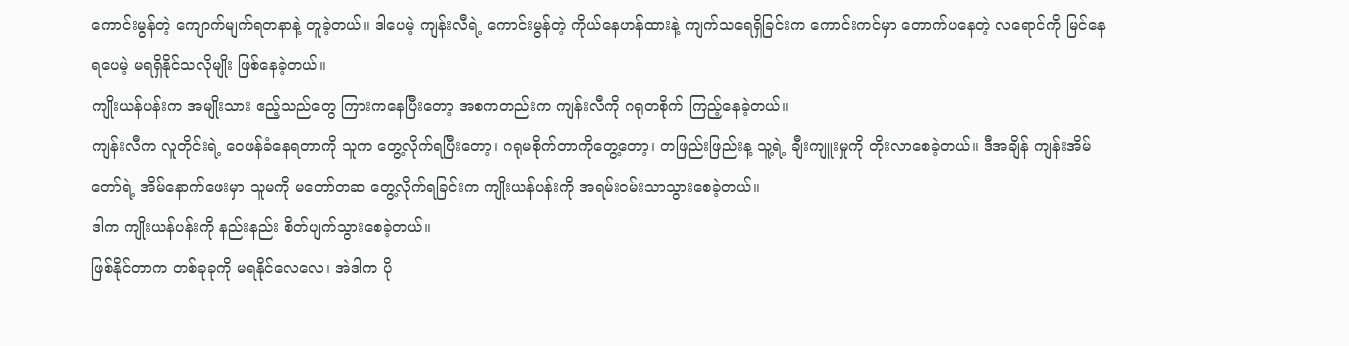ကောင်းမွန်တဲ့ ကျောက်မျက်ရတနာနဲ့ တူခဲ့တယ်။ ဒါပေမဲ့ ကျန်းလီရဲ့ ကောင်းမွန်တဲ့ ကိုယ်နေဟန်ထားနဲ့ ကျက်သရေရှိခြင်းက ကောင်းကင်မှာ တောက်ပနေတဲ့ လရောင်ကို မြင်နေရပေမဲ့ မရရှိနိုင်သလိုမျိုး ဖြစ်နေခဲ့တယ်။
ကျိုးယန်ပန်းက အမျိုးသား ဧည့်သည်တွေ ကြားကနေပြီးတော့ အစကတည်းက ကျန်းလီကို ဂရုတစိုက် ကြည့်နေခဲ့တယ်။
ကျန်းလီက လူတိုင်းရဲ့ ဝေဖန်ခံနေရတာကို သူက တွေ့လိုက်ရပြီးတော့၊ ဂရုမစိုက်တာကိုတွေ့တော့၊ တဖြည်းဖြည်းန့ သူ့ရဲ့ ချီးကျူးမှုကို တိုးလာစေခဲ့တယ်။ ဒီအချိန် ကျန်းအိမ်တော်ရဲ့ အိမ်နောက်ဖေးမှာ သူမကို မတော်တဆ တွေ့လိုက်ရခြင်းက ကျိုးယန်ပန်းကို အရမ်းဝမ်းသာသွားစေခဲ့တယ်။
ဒါက ကျိုးယန်ပန်းကို နည်းနည်း စိတ်ပျက်သွားစေခဲ့တယ်။
ဖြစ်နိုင်တာက တစ်ခုခုကို မရနိုင်လေလေ၊ အဲဒါက ပို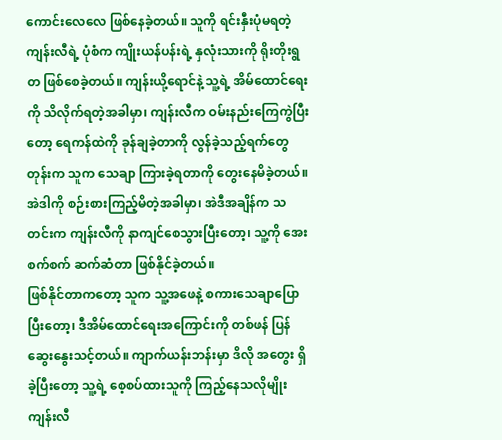ကောင်းလေလေ ဖြစ်နေခဲ့တယ်။ သူကို ရင်းနှီးပုံမရတဲ့ ကျန်းလီရဲ့ ပုံစံက ကျိုးယန်ပန်းရဲ့ နှလုံးသားကို ရိုးတိုးရွတ ဖြစ်စေခဲ့တယ်။ ကျန်းယို့ရောင်နဲ့ သူ့ရဲ့ အိမ်ထောင်ရေးကို သိလိုက်ရတဲ့အခါမှာ၊ ကျန်းလီက ဝမ်းနည်းကြေကွဲပြီးတော့ ရေကန်ထဲကို ခုန်ချခဲ့တာကို လွန်ခဲ့သည့်ရက်တွေတုန်းက သူက သေချာ ကြားခဲ့ရတာကို တွေးနေမိခဲ့တယ်။ အဲဒါကို စဉ်းစားကြည့်မိတဲ့အခါမှာ၊ အဲဒီအချိန်က သတင်းက ကျန်းလီကို နာကျင်စေသွားပြီးတော့၊ သူ့ကို အေးစက်စက် ဆက်ဆံတာ ဖြစ်နိုင်ခဲ့တယ်။
ဖြစ်နိုင်တာကတော့ သူက သူ့အဖေနဲ့ စကားသေချာပြောပြီးတော့၊ ဒီအိမ်ထောင်ရေးအကြောင်းကို တစ်ဖန် ပြန်ဆွေးနွေးသင့်တယ်။ ကျာက်ယန်းဘန်းမှာ ဒိလို အတွေး ရှိခဲ့ပြီးတော့ သူ့ရဲ့ စေ့စပ်ထားသူကို ကြည့်နေသလိုမျိုး ကျန်းလီ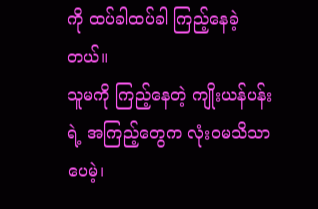ကို ထပ်ခါထပ်ခါ ကြည့်နေခဲ့တယ်။
သူမကို ကြည့်နေတဲ့ ကျိုးယန်ပန်းရဲ့ အကြည့်တွေက လုံးဝမသိသာပေမဲ့၊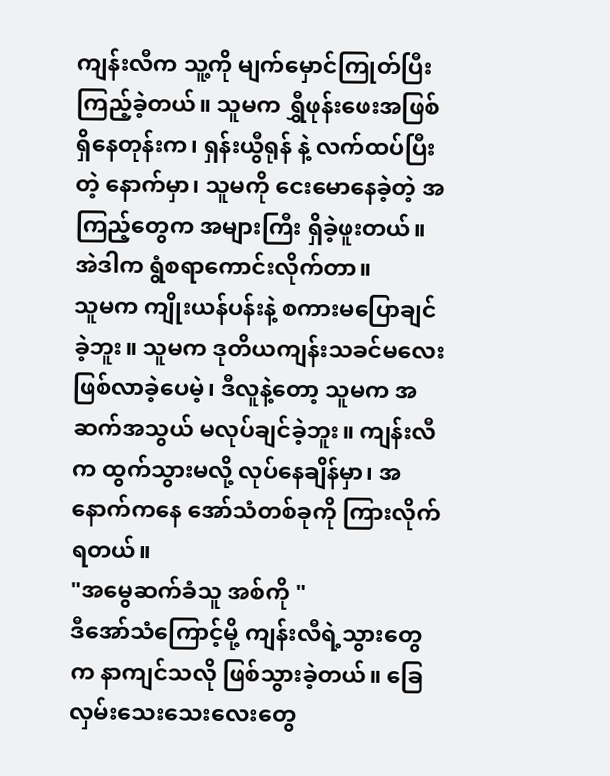ကျန်းလီက သူ့ကို မျက်မှောင်ကြုတ်ပြီး ကြည့်ခဲ့တယ်။ သူမက ရွှီဖုန်းဖေးအဖြစ်ရှိနေတုန်းက၊ ရှန်းယွီရုန် နဲ့ လက်ထပ်ပြီးတဲ့ နောက်မှာ၊ သူမကို ငေးမောနေခဲ့တဲ့ အကြည့်တွေက အများကြီး ရှိခဲ့ဖူးတယ်။
အဲဒါက ရွံစရာကောင်းလိုက်တာ။
သူမက ကျိုးယန်ပန်းနဲ့ စကားမပြောချင်ခဲ့ဘူး။ သူမက ဒုတိယကျန်းသခင်မလေး ဖြစ်လာခဲ့ပေမဲ့၊ ဒီလူနဲ့တော့ သူမက အဆက်အသွယ် မလုပ်ချင်ခဲ့ဘူး။ ကျန်းလီက ထွက်သွားမလို့ လုပ်နေချိန်မှာ၊ အနောက်ကနေ အော်သံတစ်ခုကို ကြားလိုက်ရတယ်။
"အမွေဆက်ခံသူ အစ်ကို "
ဒီအော်သံကြောင့်မို့ ကျန်းလီရဲ့သွားတွေက နာကျင်သလို ဖြစ်သွားခဲ့တယ်။ ခြေလှမ်းသေးသေးလေးတွေ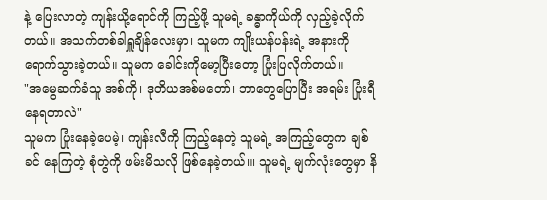နဲ့ ပြေးလာတဲ့ ကျန်းယို့ရောင်ကို ကြည့်ဖို့ သူမရဲ့ ခန္ဓာကိုယ်ကို လှည့်ခဲ့လိုက်တယ်။ အသက်တစ်ခါရှူချိန်လေးမှာ၊ သူမက ကျိုးယန်ပန်းရဲ့ အနားကို ရောက်သွားခဲ့တယ်။ သူမက ခေါင်းကိုမော့ပြီးတော့ ပြုံးပြလိုက်တယ်။
"အမွေဆက်ခံသူ အစ်ကို၊ ဒုတိယအစ်မတော်၊ ဘာတွေပြောပြီး အရမ်း ပြုံးရီနေရတာလဲ"
သူမက ပြုံးနေခဲ့ပေမဲ့၊ ကျန်းလီကို ကြည့်နေတဲ့ သူမရဲ့ အကြည့်တွေက ချစ်ခင် နေကြတဲ့ စုံတွဲကို ဖမ်းမိသလို ဖြစ်နေခဲ့တယ်။၊ သူမရဲ့ မျက်လုံးတွေမှာ နိ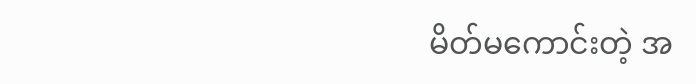မိတ်မကောင်းတဲ့ အ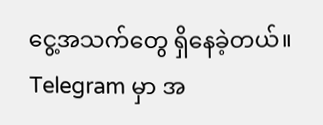ငွေ့အသက်တွေ ရှိနေခဲ့တယ်။
Telegram မှာ အ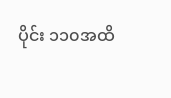ပိုင်း ၁၁၀အထိ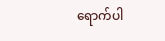ရောက်ပါ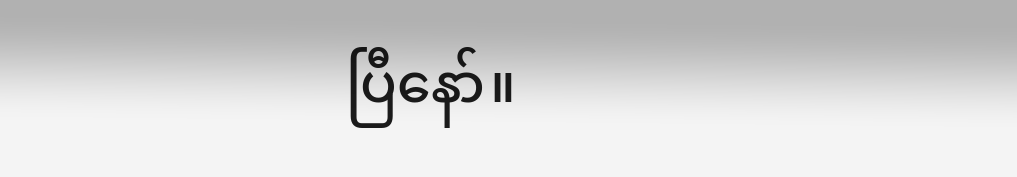ပြီနော်။